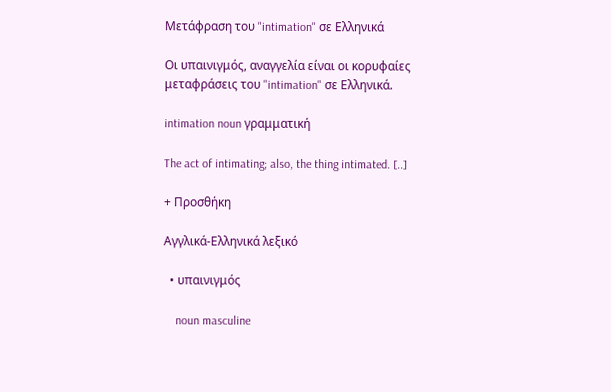Μετάφραση του "intimation" σε Ελληνικά

Οι υπαινιγμός, αναγγελία είναι οι κορυφαίες μεταφράσεις του "intimation" σε Ελληνικά.

intimation noun γραμματική

The act of intimating; also, the thing intimated. [..]

+ Προσθήκη

Αγγλικά-Ελληνικά λεξικό

  • υπαινιγμός

    noun masculine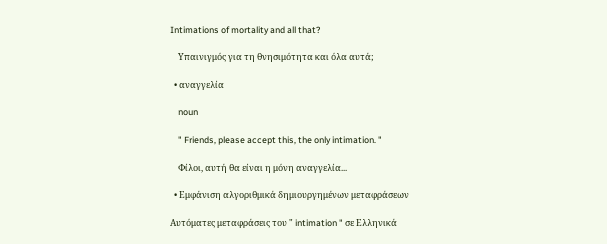Intimations of mortality and all that?

    Υπαινιγμός για τη θνησιμότητα και όλα αυτά;

  • αναγγελία

    noun

    " Friends, please accept this, the only intimation. "

    Φίλοι, αυτή θα είναι η μόνη αναγγελία...

  • Εμφάνιση αλγοριθμικά δημιουργημένων μεταφράσεων

Αυτόματες μεταφράσεις του " intimation " σε Ελληνικά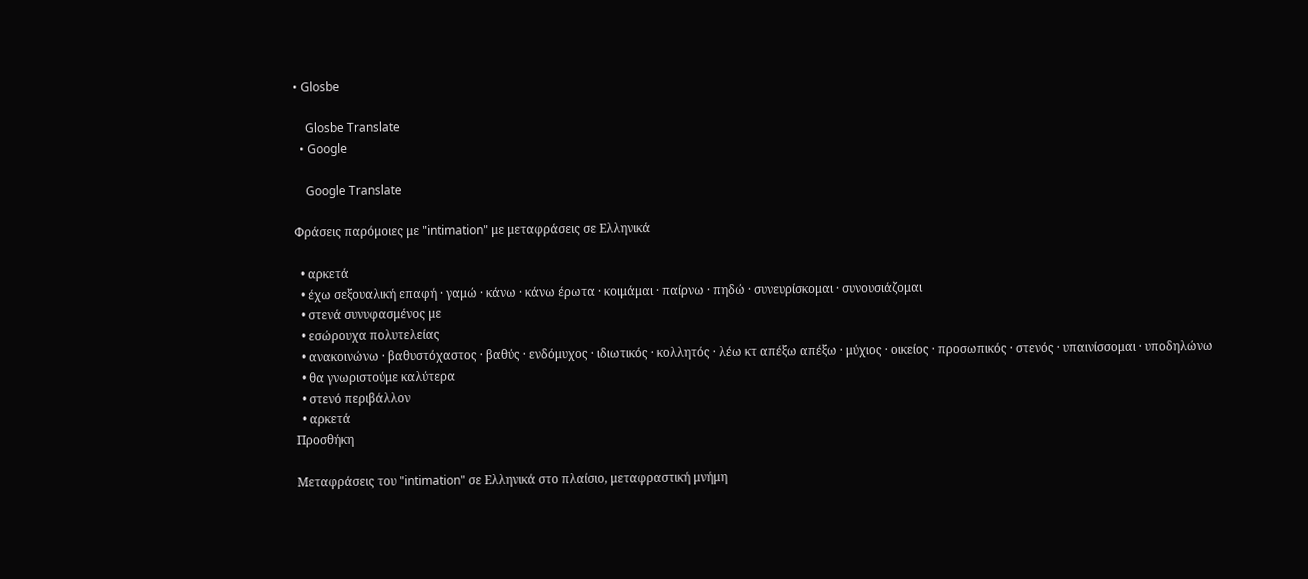• Glosbe

    Glosbe Translate
  • Google

    Google Translate

Φράσεις παρόμοιες με "intimation" με μεταφράσεις σε Ελληνικά

  • αρκετά
  • έχω σεξουαλική επαφή · γαμώ · κάνω · κάνω έρωτα · κοιμάμαι · παίρνω · πηδώ · συνευρίσκομαι · συνουσιάζομαι
  • στενά συνυφασμένος με
  • εσώρουχα πολυτελείας
  • ανακοινώνω · βαθυστόχαστος · βαθύς · ενδόμυχος · ιδιωτικός · κολλητός · λέω κτ απέξω απέξω · μύχιος · οικείος · προσωπικός · στενός · υπαινίσσομαι · υποδηλώνω
  • θα γνωριστούμε καλύτερα
  • στενό περιβάλλον
  • αρκετά
Προσθήκη

Μεταφράσεις του "intimation" σε Ελληνικά στο πλαίσιο, μεταφραστική μνήμη